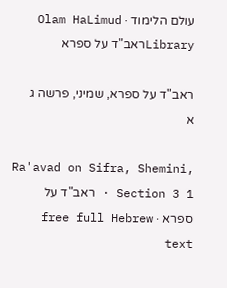עולם הלימוד · Olam HaLimud
Libraryראב"ד על ספרא

ראב"ד על ספרא, שמיני, פרשה ג א

Ra'avad on Sifra, Shemini, Section 3 1 · ראב"ד על ספרא · free full Hebrew text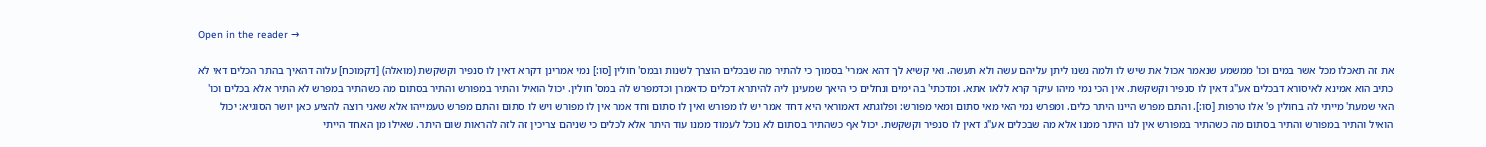Open in the reader →

את זה תאכלו מכל אשר במים וכו' ממשמע שנאמר אכול את שיש לו ולמה נשנו ליתן עליהם עשה ולא תעשה. ואי קשיא לך דהא אמרי' בסמוך כי להתיר מה שבכלים הוצרך לשנות ובמס' חולין [סו:] נמי אמרינן דקרא דאין לו סנפיר וקשקשת (מואלה) [דקמוכח] עלוה דהאיך בהתר הכלים דאי לא כתיב הוא אמינא לאיסורא דבכלים אע"ג דאין לו סנפיר וקשקשת. אין הכי נמי מיהו עיקר קרא ללאו אתא. ומדכתי' בה ימים ונחלים כי היאך שמעינן ליה להיתרא דכלים כדאמרן וכדמפרש לה במס' חולין. יכול הואיל והתיר במפורש והתיר בסתום מה כשהתיר במפרש לא התיר אלא בכלים וכו' האי שמעת' מייתי לה בחולין פ' אלו טרפות [סו:]. והתם מפרש היינו היתר כלים. ומפרש נמי האי מאי סתום ומאי מפורש: ופלוגתא דאמוראי היא דחד אמר יש לו מפורש ואין לו סתום וחד אמר אין לו מפורש ויש לו סתום והתם מפרש טעמייהו אלא שאני רוצה להציע כאן יושר הסוגיא: יכול הואיל והתיר במפורש והתיר בסתום מה כשהתיר במפורש אין לנו היתר ממנו אלא מה שבכלים אע"ג דאין לו סנפיר וקשקשת. יכול אף כשהתיר בסתום לא נוכל לעמוד ממנו עוד היתר אלא לכלים כי שניהם צריכין זה לזה להראות שום היתר. שאילו מן האחד הייתי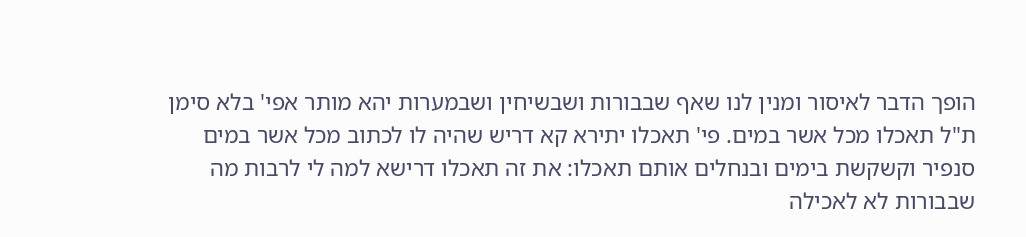הופך הדבר לאיסור ומנין לנו שאף שבבורות ושבשיחין ושבמערות יהא מותר אפי' בלא סימן ת"ל תאכלו מכל אשר במים. פי' תאכלו יתירא קא דריש שהיה לו לכתוב מכל אשר במים סנפיר וקשקשת בימים ובנחלים אותם תאכלו: את זה תאכלו דרישא למה לי לרבות מה שבבורות לא לאכילה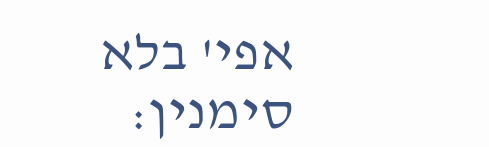אפי' בלא סימנין: